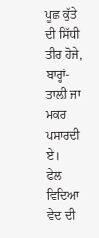ਪੂਛ ਕੁੱਤੇ ਦੀ ਸਿੱਧੀ ਤੀਰ ਹੋਜੇ, ਬਾਰ੍ਹਾਂ-ਤਾਲ਼ੀ ਜਾ ਮਕਰ ਪਸਾਰਦੀ ਏ।
ਫੇਲ ਵਿਦਿਆ ਵੇਦ ਦੀ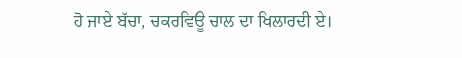ਹੋ ਜਾਏ ਬੱਚਾ, ਚਕਰਵਿਊ ਚਾਲ ਦਾ ਖਿਲਾਰਦੀ ਏ।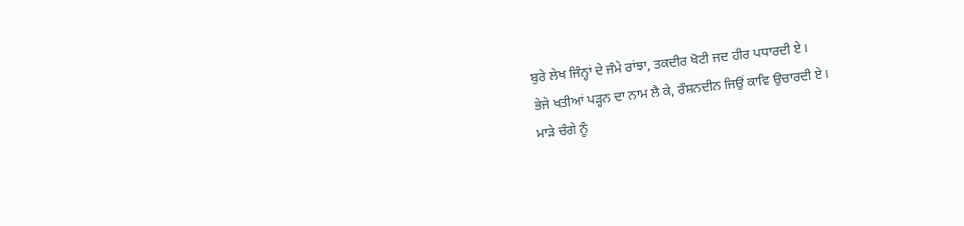ਬੁਰੇ ਲੇਖ ਜਿੰਨ੍ਹਾਂ ਦੇ ਜੰਮੇ ਰਾਂਝਾ, ਤਕਦੀਰ ਖੋਟੀ ਜਦ ਹੀਰ ਪਧਾਰਦੀ ਏ।
ਭੇਜੇ ਖਤੀਆਂ ਪੜ੍ਹਨ ਦਾ ਨਾਮ ਲੈ ਕੇ, ਰੌਸ਼ਨਦੀਨ ਜਿਉਂ ਕਾਵਿ ਉਚਾਰਦੀ ਏ।
ਮਾੜੇ ਚੰਗੇ ਨੂੰ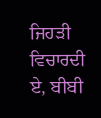ਜਿਹੜੀ ਵਿਚਾਰਦੀ ਏ, ਬੀਬੀ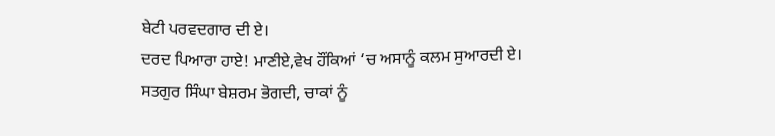ਬੇਟੀ ਪਰਵਦਗਾਰ ਦੀ ਏ।
ਦਰਦ ਪਿਆਰਾ ਹਾਏ! ਮਾਣੀਏ,ਵੇਖ ਹੌਂਕਿਆਂ ‘ਚ ਅਸਾਨੂੰ ਕਲਮ ਸੁਆਰਦੀ ਏ।
ਸਤਗੁਰ ਸਿੰਘਾ ਬੇਸ਼ਰਮ ਭੋਗਦੀ, ਚਾਕਾਂ ਨੂੰ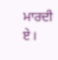ਮਾਰਦੀ ਏ।